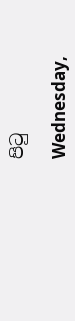පිටු

Wednesday,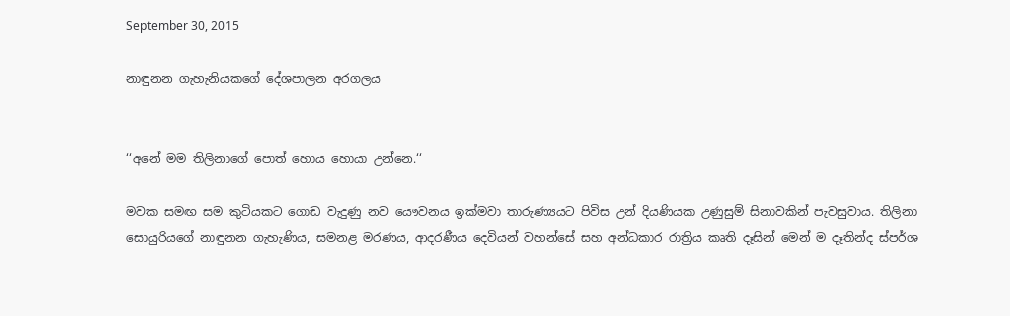September 30, 2015

නාඳුනන ගැහැනියකගේ දේශපාලන අරගලය


‘‘අනේ මම තිලිනාගේ පොත් හොය හොයා උන්නෙ.‘‘

මවක සමඟ සම කුටියකට ගොඩ වැදුණු නව යෞවනය ඉක්මවා තාරුණ්‍යයට පිවිස උන් දියණියක උණුසුම් සිනාවකින් පැවසුවාය. තිලිනා සොයුරියගේ නාඳුනන ගැහැණිය, සමනළ මරණය, ආදරණීය දෙවියන් වහන්සේ සහ අන්ධකාර රාත්‍රිය කෘති දෑසින් මෙන් ම දෑතින්ද ස්පර්ශ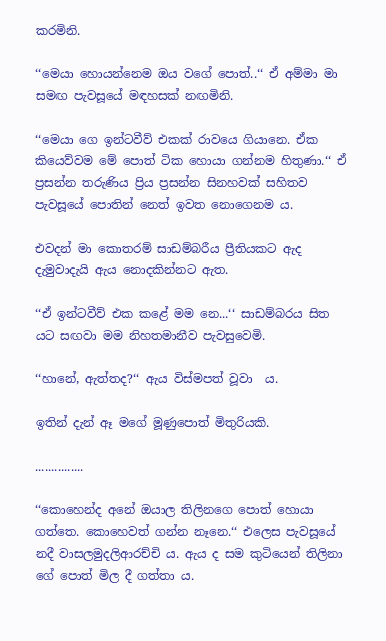කරමිනි.

‘‘මෙයා හොයන්නෙම ඔය වගේ පොත්..‘‘ ඒ අම්මා මා සමඟ පැවසූයේ මඳහසක් නඟමිනි.

‘‘මෙයා ගෙ ඉන්ටවීව් එකක් රාවයෙ ගියානෙ. ඒක කියෙව්වම මේ පොත් ටික හොයා ගන්නම හිතුණා.‘‘ ඒ ප්‍රසන්න තරුණිය ප්‍රිය ප්‍රසන්න සිනහවක් සහිතව පැවසූයේ පොතින් නෙත් ඉවත නොගෙනම ය.

එවදන් මා කොතරම් සාඩම්බරීය ප්‍රීතියකට ඇද දැමුවාදැයි ඇය නොදකින්නට ඇත.

‘‘ඒ ඉන්ටවීව් එක කළේ මම නෙ...‘‘ සාඩම්බරය සිත යට සඟවා මම නිහතමානීව පැවසුවෙමි.

‘‘හානේ, ඇත්තද?‘‘ ඇය විස්මපත් වූවා  ය.

ඉතින් දැන් ඈ මගේ මූණුපොත් මිතුරියකි.

...............

‘‘කොහෙන්ද අනේ ඔයාල තිලිනගෙ පොත් හොයා ගත්තෙ. කොහෙවත් ගන්න නෑනෙ.‘‘ එලෙස පැවසූයේ නදී වාසලමුදලිආරච්චි ය. ඇය ද සම කුටියෙන් තිලිනා ගේ පොත් මිල දී ගත්තා ය.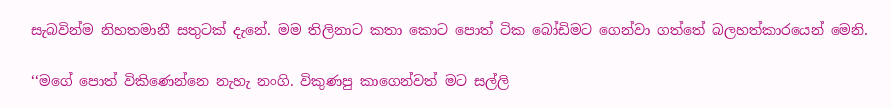සැබවින්ම නිහතමානී සතුටක් දැනේ. මම තිලිනාට කතා කොට පොත් ටික බෝඩිමට ගෙන්වා ගත්තේ බලහත්කාරයෙන් මෙනි.

‘‘මගේ පොත් විකිණෙන්නෙ නැහැ නංගි. විකුණපු කාගෙන්වත් මට සල්ලි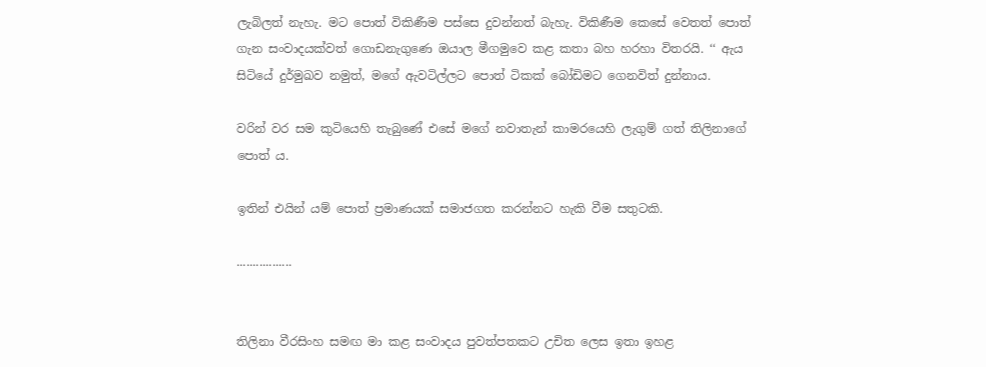ලැබිලත් නැහැ. මට පොත් විකිණීම පස්සෙ දුවන්නත් බැහැ. විකිණීම කෙසේ වෙතත් පොත් ගැන සංවාදයක්වත් ගොඩනැගුණෙ ඔයාල මීගමුවෙ කළ කතා බහ හරහා විතරයි. ‘‘ ඇය සිටියේ දුර්මුඛව නමුත්, මගේ ඇවටිල්ලට පොත් ටිකක් බෝඩිමට ගෙනවිත් දුන්නාය.

වරින් වර සම කුටියෙහි තැබුණේ එසේ මගේ නවාතැන් කාමරයෙහි ලැගුම් ගත් තිලිනාගේ පොත් ය.

ඉතින් එයින් යම් පොත් ප්‍රමාණයක් සමාජගත කරන්නට හැකි වීම සතුටකි.

.................


තිලිනා වීරසිංහ සමඟ මා කළ සංවාදය පුවත්පතකට උචිත ලෙස ඉතා ඉහළ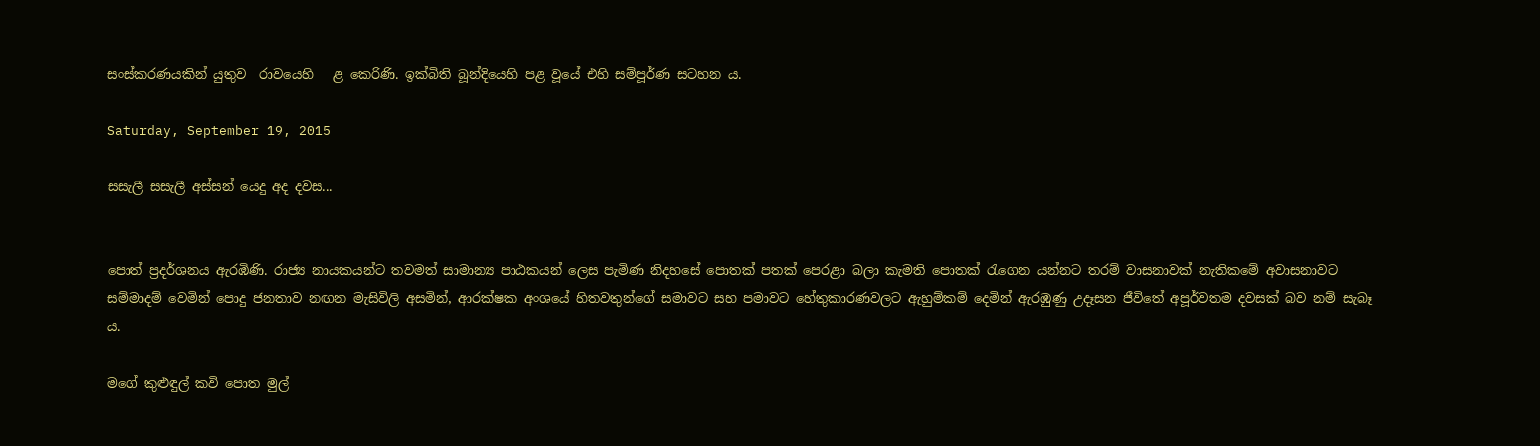සංස්කරණයකින් යුතුව  රාවයෙහි   ළ කෙරිණි. ඉක්බිති බූන්දියෙහි පළ වූයේ එහි සම්පූර්ණ සටහන ය.

Saturday, September 19, 2015

සසැලී සසැලී අස්සන් ‍යෙදු අද දවස...


පොත් ප්‍රදර්ශනය ඇරඹිණි. රාජ්‍ය නායකයන්ට තවමත් සාමාන්‍ය පාඨකයන් ලෙස පැමිණ නිදහසේ පොතක් පතක් පෙරළා බලා කැමති පොතක් රැගෙන යන්නට තරම් වාසනාවක් නැතිකමේ අවාසනාවට සම්මාදම් වෙමින් පොදු ජනතාව නඟන මැසිවිලි අසමින්, ආරක්ෂක අංශයේ හිතවතුන්ගේ සමාවට සහ පමාවට හේතුකාරණවලට ඇහුම්කම් දෙමින් ඇරඹුණු උදෑසන ජීවිතේ අපූර්වතම දවසක් බව නම් සැබෑ ය.

මගේ කුළුඳුල් කවි පොත මුල්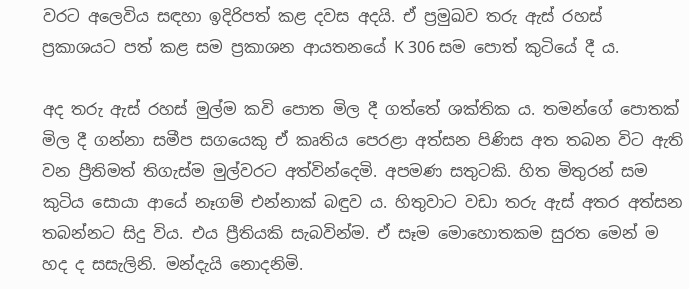වරට අලෙවිය සඳහා ඉදිරිපත් කළ දවස අදයි. ඒ ප්‍රමුඛව තරු ඇස් රහස් ප්‍රකාශයට පත් කළ සම ප්‍රකාශන ආයතනයේ K 306 සම පොත් කුටියේ දී ය.

අද තරු ඇස් රහස් මුල්ම කවි පොත මිල දී ගත්තේ ශක්තික ය. තමන්ගේ පොතක් මිල දී ගන්නා සමීප සගයෙකු ඒ කෘතිය පෙරළා අත්සන පිණිස අත තබන විට ඇති වන ප්‍රීතිමත් තිගැස්ම මුල්වරට අත්වින්දෙමි. අපමණ සතුටකි. හිත මිතුරන් සම කුටිය සොයා ආයේ නෑගම් එන්නාක් බඳුව ය. හිතුවාට වඩා තරු ඇස් අතර අත්සන තබන්නට සිදු විය. එය ප්‍රීතියකි සැබවින්ම. ඒ සෑම මොහොතකම සුරත මෙන් ම හද ද සසැලිනි. මන්දැයි නොදනිමි.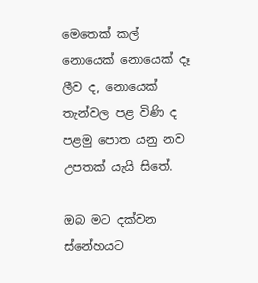මෙතෙක් කල් නොයෙක් නොයෙක් දෑ ලීව ද, නොයෙක් තැන්වල පළ විණි ද පළමු පොත යනු නව උපතක් යැයි සිතේ.

ඔබ මට දක්වන  ස්නේහයට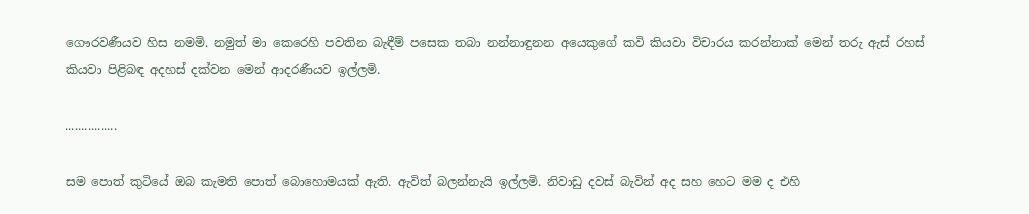ගෞරවණීයව හිස නමමි. නමුත් මා කෙරෙහි පවතින බැඳීම් පසෙක තබා නන්නාඳුනන අයෙකුගේ කවි කියවා විචාරය කරන්නාක් මෙන් තරු ඇස් රහස් කියවා පිළිබඳ අදහස් දක්වන මෙන් ආදරණීයව ඉල්ලමි.

................

සම පොත් කුටියේ ඔබ කැමති පොත් බොහොමයක් ඇති. ඇවිත් බලන්නැයි ඉල්ලමි. නිවාඩු දවස් බැවින් අද සහ හෙට මම ද එහි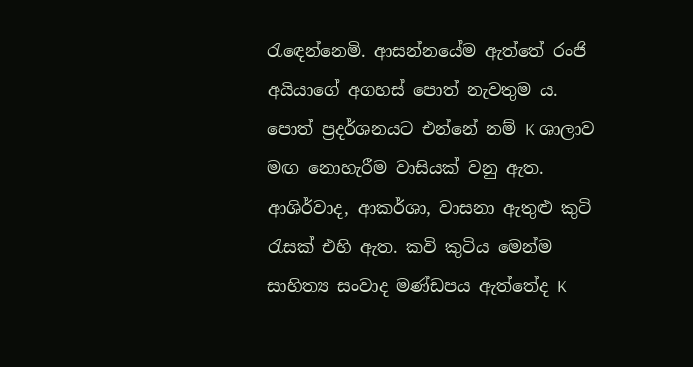රැඳෙන්නෙමි. ආසන්නයේම ඇත්තේ රංජි අයියාගේ අගහස් පොත් නැවතුම ය. පොත් ප්‍රදර්ශනයට එන්නේ නම් K ශාලාව මඟ නොහැරීම වාසියක් වනු ඇත. ආශිර්වාද, ආකර්ශා, වාසනා ඇතුළු කුටි රැසක් එහි ඇත. කවි කුටිය මෙන්ම සාහිත්‍ය සංවාද මණ්ඩපය ඇත්තේද K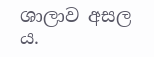ශාලාව අසල ය.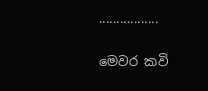.................

මෙවර කවි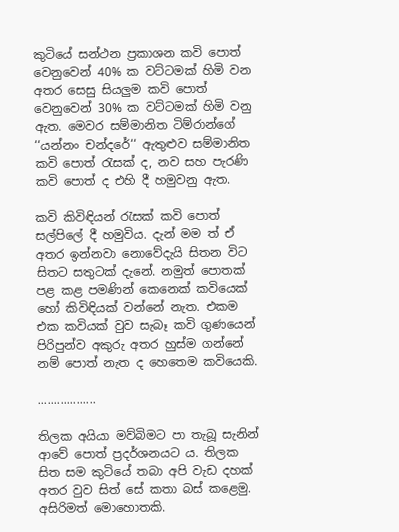කුටියේ සන්ථන ප්‍රකාශන කවි පොත් වෙනුවෙන් 40% ක වට්ටමක් හිමි වන අතර සෙසු සියලුම කවි පොත් වෙනුවෙන් 30% ක වට්ටමක් හිමි වනු ඇත. මෙවර සම්මානිත ටිම්රාන්ගේ ‘‘යන්නං චන්දරේ‘‘ ඇතුළුව සම්මානිත කවි පොත් රැසක් ද, නව සහ පැරණි කවි පොත් ද එහි දී හමුවනු ඇත.

කවි කිවිඳියන් රැසක් කවි පොත් සල්පිලේ දී හමුවිය. දැන් මම ත් ඒ අතර ඉන්නවා නොවේදැයි සිතන විට සිතට සතුටක් දැනේ. නමුත් පොතක් පළ කළ පමණින් කෙනෙක් කවියෙක් හෝ කිවිඳියක් වන්නේ නැත. එකම එක කවියක් වුව සැබෑ කවි ගුණයෙන් පිරිපුන්ව අකුරු අතර හුස්ම ගන්නේ නම් පොත් නැත ද හෙතෙම කවියෙකි.

..................

තිලක අයියා මව්බිමට පා තැබූ සැනින් ආවේ පොත් ප්‍රදර්ශනයට ය. තිලක සිත සම කුටියේ තබා අපි වැඩ දහක් අතර වුව සිත් සේ කතා බස් කළෙමු. අසිරිමත් මොහොතකි.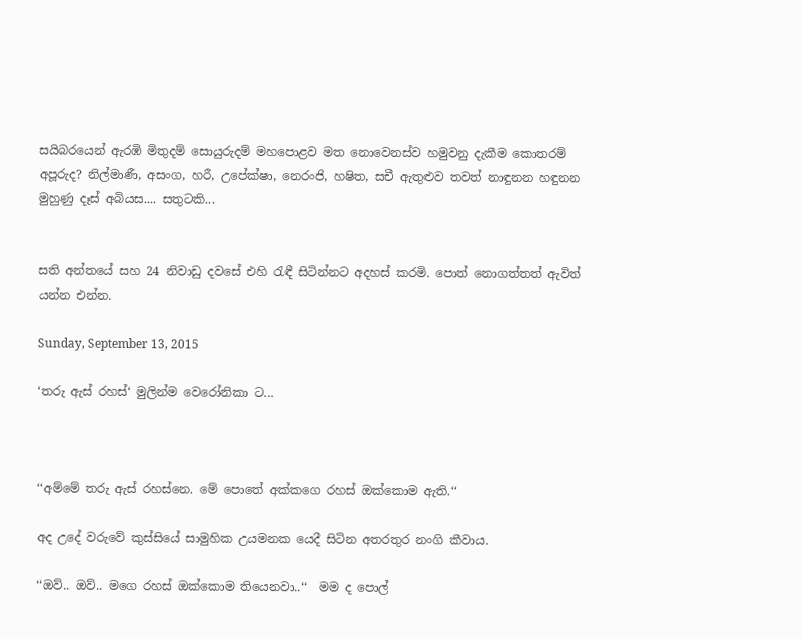සයිබරයෙන් ඇරඹි මිතුදම් සොයුරුදම් මහපොළව මත නොවෙනස්ව හමුවනු දැකීම කොතරම් අපූරුද? නිල්මාණී, අසංග, හරී, උපේක්ෂා, නෙරංජි, හෂිත, සචී ඇතුළුව තවත් නාඳුනන හඳුනන මුහුණු දෑස් අබියස.... සතුටකි...


සති අන්තයේ සහ 24 නිවාඩු දවසේ එහි රැඳී සිටින්නට අදහස් කරමි. පොත් නොගත්තත් ඇවිත් යන්න එන්න.

Sunday, September 13, 2015

‘තරු ඇස් රහස්‘ මුලින්ම වෙරෝනිකා ට...



‘‘අම්මේ තරු ඇස් රහස්නෙ. මේ පොතේ අක්කගෙ රහස් ඔක්කොම ඇති.‘‘

අද උදේ වරුවේ කුස්සියේ සාමුහික උයමනක යෙදී සිටින අතරතුර නංගි කීවාය.

‘‘ඔව්.. ඔව්.. මගෙ රහස් ඔක්කොම තියෙනවා..‘‘  මම ද පොල්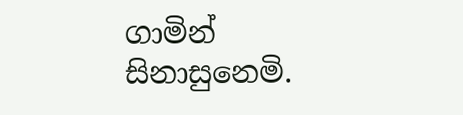ගාමින් සිනාසුනෙමි.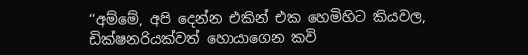‘‘අම්මේ, අපි දෙන්න එකින් එක හෙමිහිට කියවල, ඩික්ෂනරියක්වත් හොයාගෙන කවි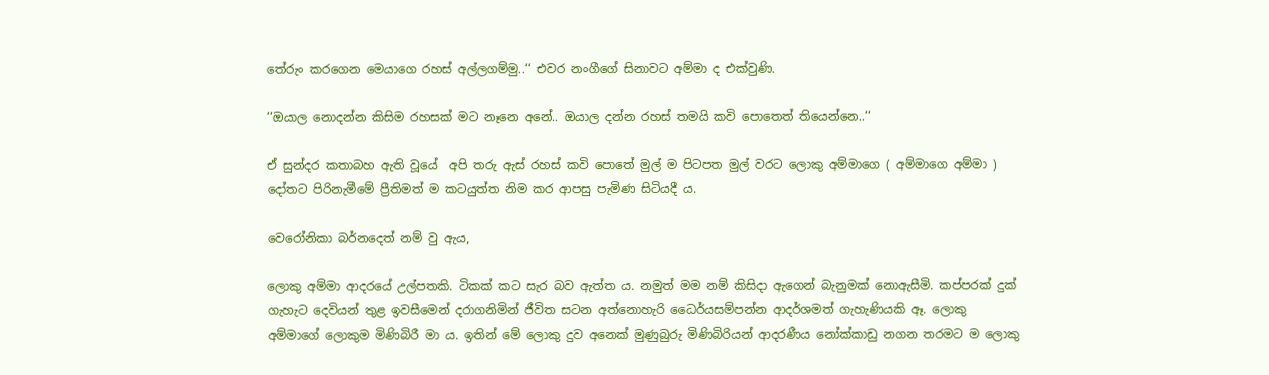තේරුං කරගෙන මෙයාගෙ රහස් අල්ලගම්මු..‘‘ එවර නංගීගේ සිනාවට අම්මා ද එක්වුණි.

‘‘ඔයාල නොදන්න කිසිම රහසක් මට නෑනෙ අනේ.. ඔයාල දන්න රහස් තමයි කවි පොතෙත් තියෙන්නෙ..‘‘

ඒ සුන්දර කතාබහ ඇති වූයේ  අපි තරු ඇස් රහස් කවි පොතේ මුල් ම පිටපත මුල් වරට ලොකු අම්මාගෙ ( අම්මාගෙ අම්මා ) දෝතට පිරිනැමීමේ ප්‍රීතිමත් ම කටයුත්ත නිම කර ආපසු පැමිණ සිටියදී ය.

වෙරෝනිකා බර්නදෙත් නම් වු ඇය,

ලොකු අම්මා ආදරයේ උල්පතකි. ටිකක් කට සැර බව ඇත්ත ය. නමුත් මම නම් කිසිදා ඇගෙන් බැනුමක් නොඇසීමි. කප්පරක් දුක් ගැහැට දෙවියන් තුළ ඉවසීමෙන් දරාගනිමින් ජීවිත සටන අත්නොහැරි ධෛර්යසම්පන්න ආදර්ශමත් ගැහැණියකි ඈ. ලොකු අම්මාගේ ලොකුම මිණිබිරී මා ය. ඉතින් මේ ලොකු දුව අනෙක් මුණුබුරු මිණිබිරියන් ආදරණීය නෝක්කාඩු නගන තරමට ම ලොකු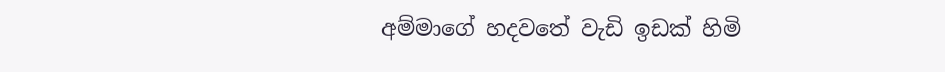අම්මාගේ හදවතේ වැඩි ඉඩක් හිමි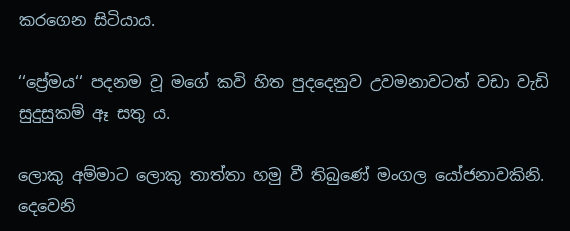කරගෙන සිටියාය.

‘‘ප්‍රේමය‘‘ පදනම වූ මගේ කවි හිත පුදදෙනුව උවමනාවටත් වඩා වැඩි සුදුසුකම් ඈ සතු ය.

ලොකු අම්මාට ලොකු තාත්තා හමු වී තිබුණේ මංගල යෝජනාවකිනි. දෙවෙනි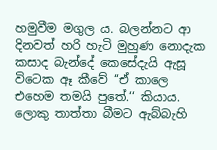හමුවීම මගුල ය. බලන්නට ආ දිනවත් හරි හැටි මුහුණ නොදැක කසාද බැන්දේ කෙසේදැයි ඇසූ විටෙක ඈ කීවේ ‘‘ඒ කාලෙ එහෙම තමයි පුතේ.‘‘ කියාය. ලොකු තාත්තා බීමට ඇබ්බැහි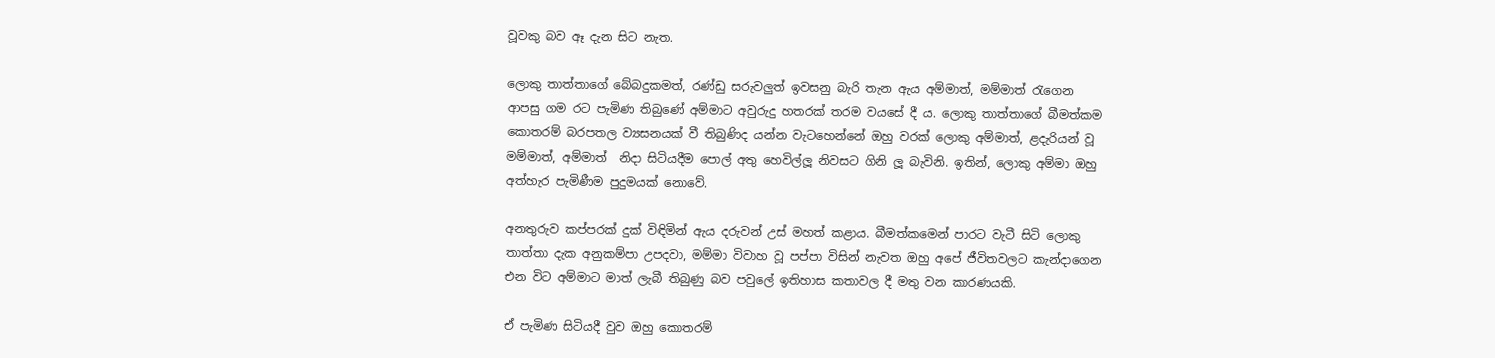වූවකු බව ඈ දැන සිට නැත.

ලොකු තාත්තාගේ බේබදුකමත්, රණ්ඩු සරුවලුත් ඉවසනු බැරි තැන ඇය අම්මාත්, මම්මාත් රැගෙන ආපසු ගම රට පැමිණ තිබුණේ අම්මාට අවුරුදු හතරක් තරම වයසේ දී ය. ලොකු තාත්තාගේ බීමත්කම කොතරම් බරපතල ව්‍යසනයක් වී තිබුණිද යන්න වැටහෙන්නේ ඔහු වරක් ලොකු අම්මාත්, ළදැරියන් වූ මම්මාත්, අම්මාත්  නිදා සිටියදීම පොල් අතු හෙවිල්ලූ නිවසට ගිනි ලූ බැවිනි. ඉතින්, ලොකු අම්මා ඔහු අත්හැර පැමිණීම පුදුමයක් නොවේ.

අනතුරුව කප්පරක් දුක් විඳිමින් ඇය දරුවන් උස් මහත් කළාය. බීමත්කමෙන් පාරට වැටී සිටි ලොකු තාත්තා දැක අනුකම්පා උපදවා, මම්මා විවාහ වූ පප්පා විසින් නැවත ඔහු අපේ ජීවිතවලට කැන්දාගෙන එන විට අම්මාට මාත් ලැබී තිබුණු බව පවුලේ ඉතිහාස කතාවල දී මතු වන කාරණයකි.

ඒ පැමිණ සිටියදී වුව ඔහු කොතරම්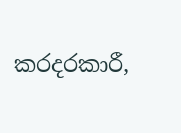කරදරකාරී,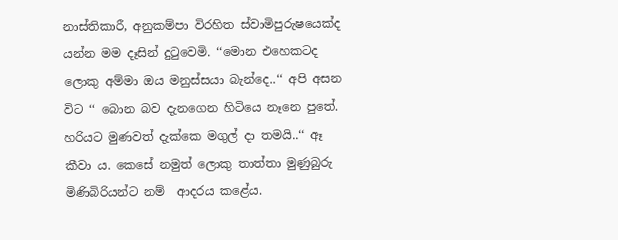නාස්තිකාරී, අනුකම්පා විරහිත ස්වාමිපුරුෂයෙක්ද යන්න මම දෑසින් දුටුවෙමි. ‘‘මොන එහෙකටද ලොකු අම්මා ඔය මනුස්සයා බැන්දෙ..‘‘ අපි අසන විට ‘‘ බොන බව දැනගෙන හිටියෙ නෑනෙ පුතේ. හරියට මුණවත් දැක්කෙ මගුල් දා තමයි..‘‘ ඈ කීවා ය. කෙසේ නමුත් ලොකු තාත්තා මුණුබුරු මිණිබිරියන්ට නම්  ආදරය කළේය.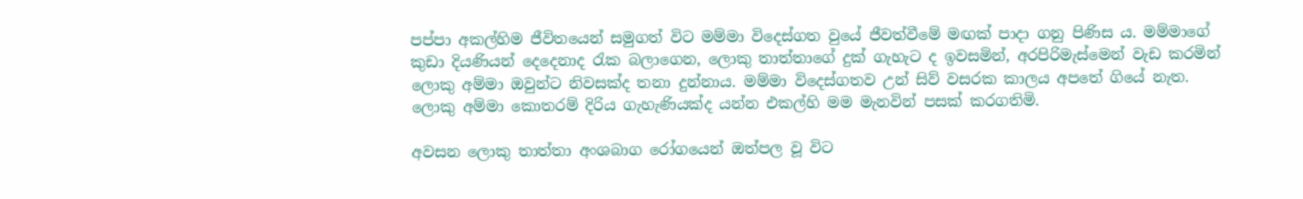පප්පා අකල්හිම ජීවිතයෙන් සමුගත් විට මම්මා විදෙස්ගත වුයේ ජීවත්වීමේ මඟක් පාදා ගනු පිණිස ය. මම්මාගේ කුඩා දියණියන් දෙදෙනාද රැක බලාගෙන, ලොකු තාත්තාගේ දුක් ගැහැට ද ඉවසමින්, අරපිරිමැස්මෙන් වැඩ කරමින් ලොකු අම්මා ඔවුන්ට නිවසක්ද තනා දුන්නාය. මම්මා විදෙස්ගතව උන් සිව් වසරක කාලය අපතේ ගියේ නැත. ලොකු අම්මා කොතරම් දිරිය ගැහැණියක්ද යන්න එකල්හි මම මැනවින් පසක් කරගතිමි.

අවසන ලොකු තාත්තා අංශබාග රෝගයෙන් ඔත්පල වූ විට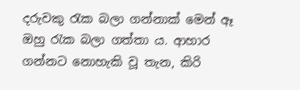දරුවකු රැක බලා ගන්නාක් මෙන් ඈ ඔහු රැක බලා ගත්තා ය. ආහාර ගන්නට නොහැකි වූ තැන, කිරි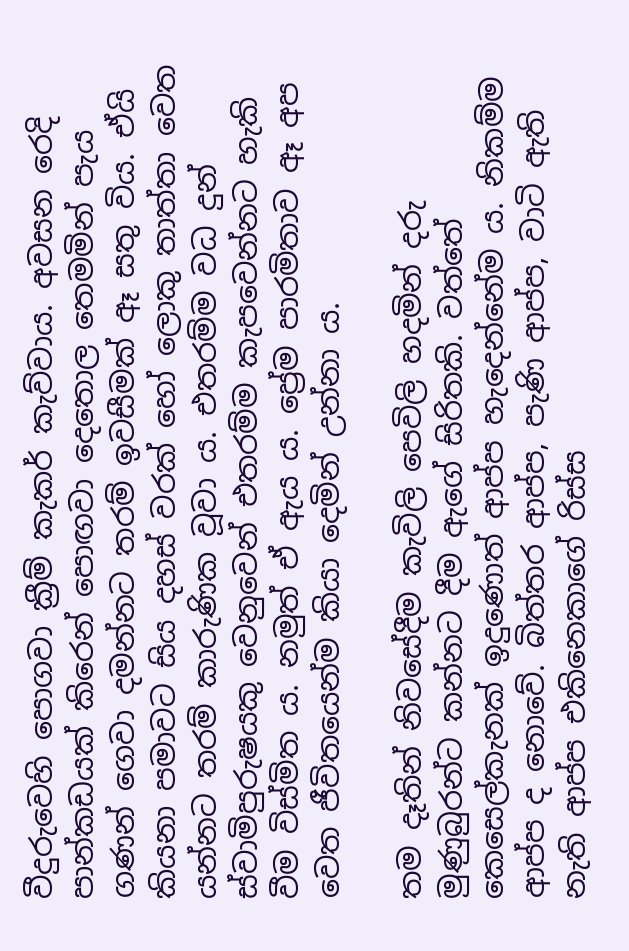වීදුරුවෙහි පොගවා ක්‍රීම් කැකර් කැව්වාය. අවසන රෙදි පාන්කඩයක් කිරෙන් පොඟවා දෙතොල තෙමමින් පැය ගණන් ගෙවා දමන්නට තරම් ඉවසීමක් ඈ සතු විය. ඒයි කියනා පමාවට සිය දහස් වරක් හෝ ලොකු තාත්තා වෙත යන්නට තරම් කාරුණික වූවා ය. එතරම්ම වධ දුන් ස්වාමිපුරුෂයකු වෙනුවෙන් එතරම්ම කැපවෙන්නට හැකි වීම විස්මිත ය. නමුත් ඒ ඇය ය. ප්‍රේම පාරමිතාව ඈ අප වෙත ජීවිතයෙන්ම කියා දෙමින් උන්නා ය.

තම දෑතින් නිවසේදීම කැවිලි පෙවිලි හදමින් දරු මුණුබුරන්ට කන්නට දීම ඇගේ සිරිතකි. වත්තේ කෙසෙල්කැනක් ඉදුණොත් ආප්ප හැදෙන්නේම ය. නිකම්ම ආප්ප ද නොවේ. බිත්තර ආප්ප, පැණි ආප්ප, වාටි ඇති නැති ආප්ප එකිනෙකාගේ රිස්ස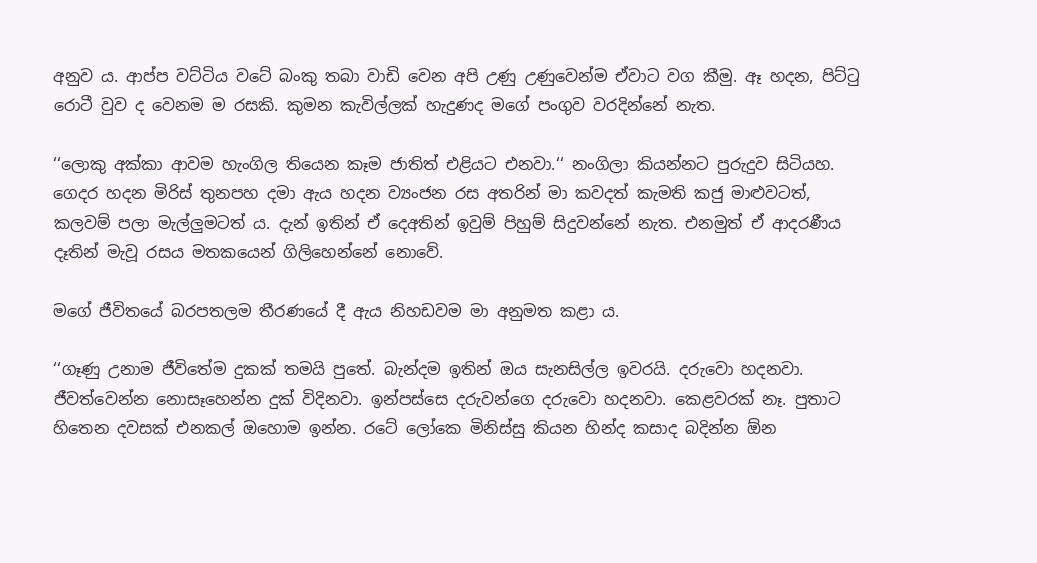අනුව ය. ආප්ප වට්ටිය වටේ බංකු තබා වාඩි වෙන අපි උණු උණුවෙන්ම ඒවාට වග කීමු. ඈ හදන, පිට්ටු රොටී වුව ද වෙනම ම රසකි. කුමන කැවිල්ලක් හැදුණද මගේ පංගුව වරදින්නේ නැත.

‘‘ලොකු අක්කා ආවම හැංගිල තියෙන කෑම ජාතිත් එළියට එනවා.‘‘ නංගිලා කියන්නට පුරුදුව සිටියහ. ගෙදර හදන මිරිස් තුනපහ දමා ඇය හදන ව්‍යංජන රස අතරින් මා කවදත් කැමති කජු මාළුවටත්, කලවම් පලා මැල්ලුමටත් ය. දැන් ඉතින් ඒ දෙඅතින් ඉවුම් පිහුම් සිදුවන්නේ නැත. එනමුත් ඒ ආදරණීය දෑතින් මැවූ රසය මතකයෙන් ගිලිහෙන්නේ නොවේ.

මගේ ජීවිතයේ බරපතලම තීරණයේ දී ඇය නිහඩවම මා අනුමත කළා ය.

‘‘ගෑණු උනාම ජීවිතේම දුකක් තමයි පුතේ. බැන්දම ඉතින් ඔය සැනසිල්ල ඉවරයි. දරුවො හදනවා. ජීවත්වෙන්න නොසෑහෙන්න දුක් විදිනවා. ඉන්පස්සෙ දරුවන්ගෙ දරුවො හදනවා. කෙළවරක් නෑ. පුතාට හිතෙන දවසක් එනකල් ඔහොම ඉන්න. රටේ ලෝකෙ මිනිස්සු කියන හින්ද කසාද බදින්න ඕන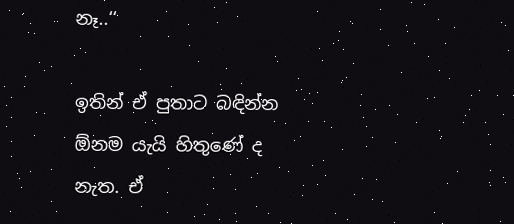නෑ..‘‘

ඉතින් ඒ පුතාට බඳින්න ඕනම යැයි හිතුණේ ද නැත. ඒ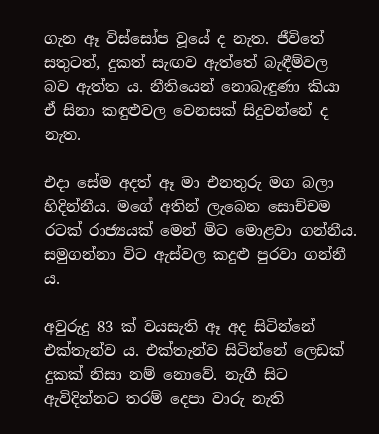ගැන ඈ විස්සෝප වූයේ ද නැත. ජීවිතේ සතුටත්, දුකත් සැඟව ඇත්තේ බැඳීම්වල බව ඇත්ත ය. නීතියෙන් නොබැඳුණා කියා ඒ සිනා කඳුළුවල වෙනසක් සිදුවන්නේ ද නැත.

එදා සේම අදත් ඈ මා එනතුරු මග බලා හිදින්නීය. මගේ අතින් ලැබෙන සොච්චම රටක් රාජ්‍යයක් මෙන් මිට මොළවා ගන්නීය. සමුගන්නා විට ඇස්වල කදුළු පුරවා ගන්නී ය.

අවුරුදු 83 ක් වයසැති ඈ අද සිටින්නේ එක්තැන්ව ය. එක්තැන්ව සිටින්නේ ලෙඩක් දුකක් නිසා නම් නොවේ. නැගී සිට ඇවිදින්නට තරම් දෙපා වාරු නැති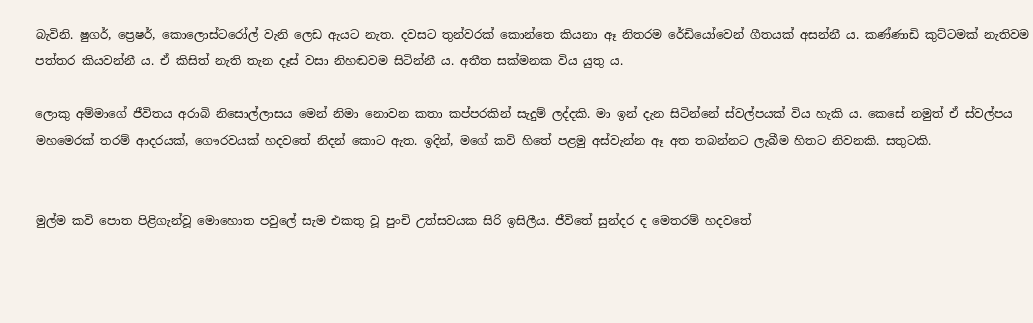බැවිනි. ෂුගර්, ප්‍රෙෂර්, කොලොස්ටරෝල් වැනි ලෙඩ ඇයට නැත. දවසට තුන්වරක් කොන්තෙ කියනා ඈ නිතරම රේඩියෝවෙන් ගීතයක් අසන්නී ය. කණ්ණාඩි කුට්ටමක් නැතිවම පත්තර කියවන්නී ය. ඒ කිසිත් නැති තැන දෑස් වසා නිහඬවම සිටින්නී ය. අතීත සක්මනක විය යුතු ය.

ලොකු අම්මාගේ ජීවිතය අරාබි නිසොල්ලාසය මෙන් නිමා නොවන කතා කප්පරකින් සැදුම් ලද්දකි. මා ඉන් දැන සිටින්නේ ස්වල්පයක් විය හැකි ය. කෙසේ නමුත් ඒ ස්වල්පය මහමෙරක් තරම් ආදරයක්, ගෞරවයක් හදවතේ නිදන් කොට ඇත. ඉදින්, මගේ කවි හිතේ පළමු අස්වැන්න ඈ අත තබන්නට ලැබීම හිතට නිවනකි. සතුටකි.


මුල්ම කවි පොත පිළිගැන්වූ මොහොත පවුලේ සැම එකතු වූ පුංචි උත්සවයක සිරි ඉසිලීය. ජීවිතේ සුන්දර ද මෙතරම් හදවතේ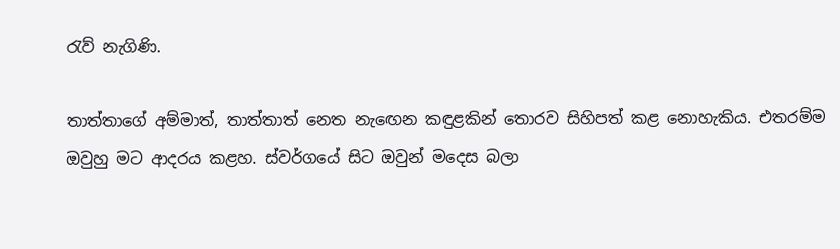රැව් නැගිණි.

තාත්තාගේ අම්මාත්, තාත්තාත් නෙත නැඟෙන කඳුළකින් තොරව සිහිපත් කළ නොහැකිය. එතරම්ම ඔවුහු මට ආදරය කළහ. ස්වර්ගයේ සිට ඔවුන් මදෙස බලා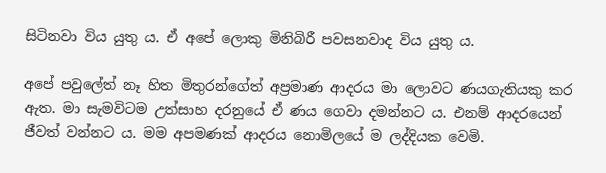සිටිනවා විය යුතු ය. ඒ අපේ ලොකු මිනිබිරී පවසනවාද විය යුතු ය.

අපේ පවුලේත් නෑ හිත මිතුරන්ගේත් අප්‍රමාණ ආදරය මා ලොවට ණයගැතියකු කර ඇත. මා සැමවිටම උත්සාහ දරනුයේ ඒ ණය ගෙවා දමන්නට ය. එනම් ආදරයෙන් ජීවත් වන්නට ය. මම අපමණක් ආදරය නොමිලයේ ම ලද්දියක වෙමි.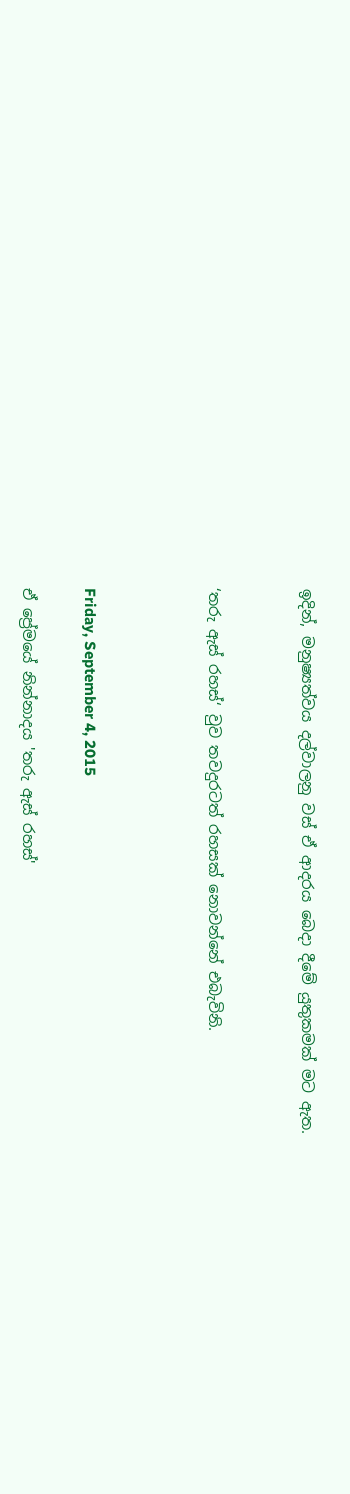ඉදින්, මනුෂ්‍යත්වය දල්වාලනු වස් ඒ ආදරය බෙදා දීමේ යුතුකමක් මට ඇත.


‘තරු ඇස් රහස්‘ වුව තවදුරටත් රහසක් නොවන්නේ එබැවිනි.



Friday, September 4, 2015

ඒ ප්‍රේමයේ නින්නාදය 'තරු ඇස් රහස්'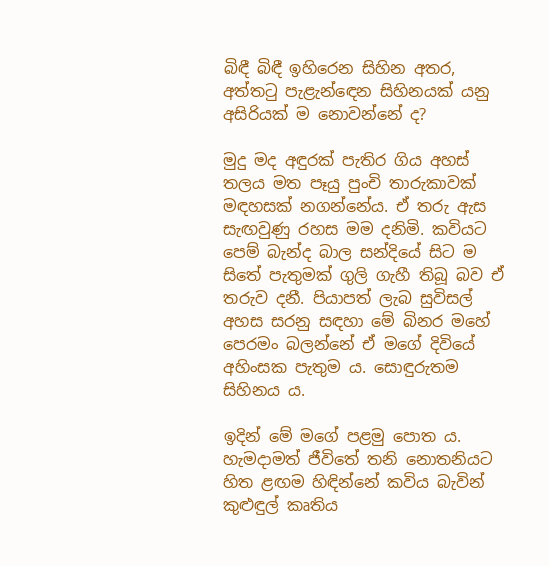බිඳී බිඳී ඉහිරෙන සිහින අතර, අත්තටු පැළැන්ඳෙන සිහිනයක් යනු අසිරියක් ම නොවන්නේ ද?

මුදු මද අඳුරක් පැතිර ගිය අහස් තලය මත පෑයු පුංචි තාරුකාවක් මඳහසක් නගන්නේය. ඒ තරු ඇස සැඟවුණු රහස මම දනිමි. කවියට පෙම් බැන්ද බාල සන්දියේ සිට ම සිතේ පැතුමක් ගුලි ගැහී තිබූ බව ඒ තරුව දනී. පියාපත් ලැබ සුවිසල් අහස සරනු සඳහා මේ බිනර මහේ පෙරමං බලන්නේ ඒ මගේ දිවියේ අහිංසක පැතුම ය. සොඳුරුතම සිහිනය ය.

ඉදින් මේ මගේ පළමු පොත ය. හැමදාමත් ජීවිතේ තනි නොතනියට හිත ළඟම හිඳින්නේ කවිය බැවින් කුළුඳුල් කෘතිය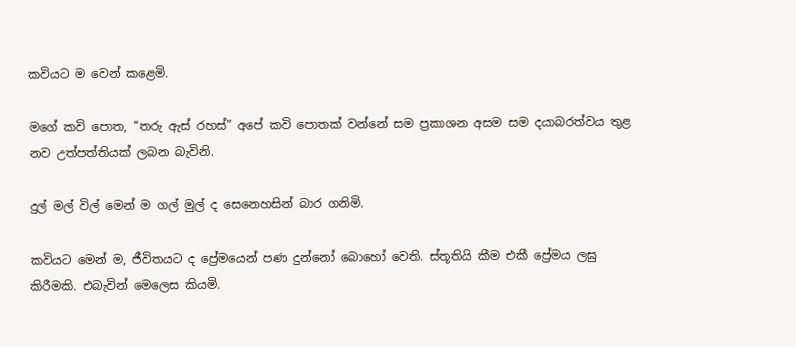කවියට ම වෙන් කළෙමි.

මගේ කවි පොත, ‘‘තරු ඇස් රහස්” අපේ කවි පොතක් වන්නේ සම ප්‍රකාශන අසම සම දයාබරත්වය තුළ නව උත්පත්තියක් ලබන බැවිනි.

දුල් මල් විල් මෙන් ම ගල් මුල් ද සෙනෙහසින් බාර ගනිමි.

කවියට මෙන් ම, ජීවිතයට ද ප්‍රේමයෙන් පණ දුන්නෝ බොහෝ වෙති. ස්තූතියි කීම එකී ප්‍රේමය ලඝු කිරීමකි. එබැවින් මෙලෙස කියමි.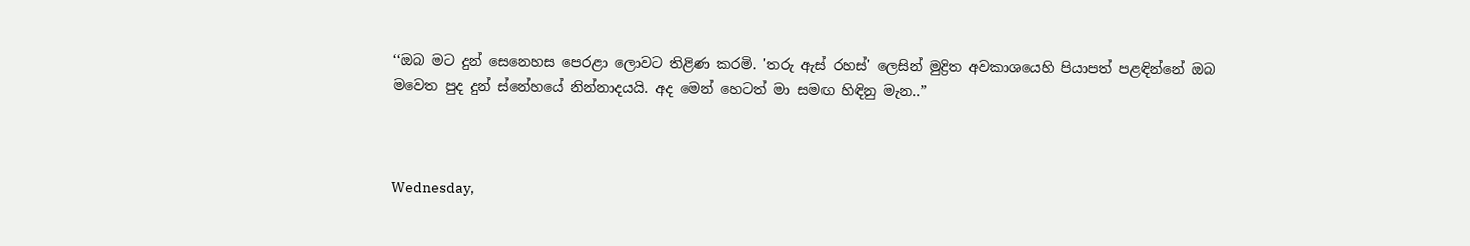‘‘ඔබ මට දුන් සෙනෙහස පෙරළා ලොවට තිළිණ කරමි. 'තරු ඇස් රහස්' ලෙසින් මුද්‍රිත අවකාශයෙහි පියාපත් පළඳින්නේ ඔබ මවෙත පුද දුන් ස්නේහයේ නින්නාදයයි. අද මෙන් හෙටත් මා සමඟ හිඳිනු මැන..”



Wednesday,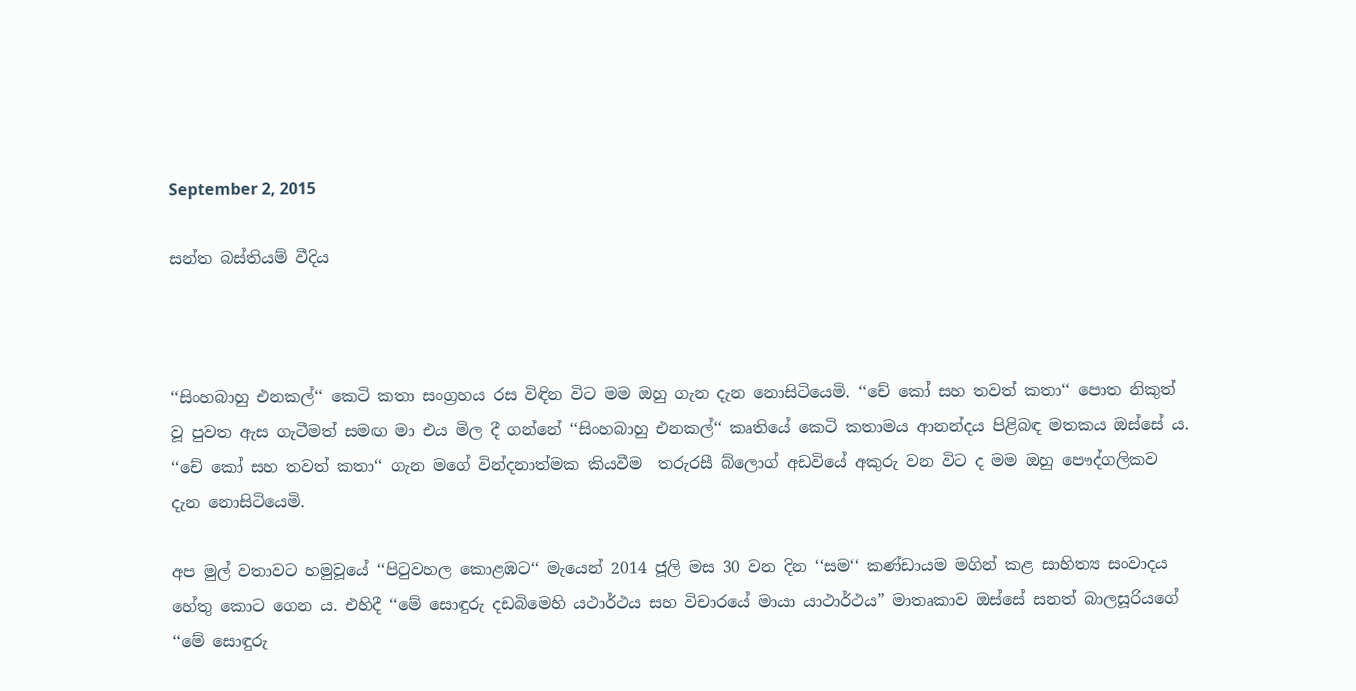September 2, 2015

සන්ත බස්තියම් වීදිය



‘‘සිංහබාහු එනකල්‘‘ කෙටි කතා සංග්‍රහය රස විඳින විට මම ඔහු ගැන දැන නොසිටියෙමි. ‘‘චේ කෝ සහ තවත් කතා‘‘ පොත නිකුත් වූ පුවත ඇස ගැටීමත් සමඟ මා එය මිල දී ගන්නේ ‘‘සිංහබාහු එනකල්‘‘ කෘතියේ කෙටි කතාමය ආනන්දය පිළිබඳ මතකය ඔස්සේ ය. ‘‘චේ කෝ සහ තවත් කතා‘‘ ගැන මගේ වින්දනාත්මක කියවීම  තරුරසී බ්ලොග් අඩවියේ අකුරු වන විට ද මම ඔහු පෞද්ගලිකව දැන නොසිටියෙමි.

අප මුල් වතාවට හමුවූයේ ‘‘පිටුවහල කොළඹට‘‘ මැයෙන් 2014 ජූලි මස 30 වන දින ‘‘සම‘‘ කණ්ඩායම මගින් කළ සාහිත්‍ය සංවාදය හේතු කොට ගෙන ය. එහිදී ‘‘මේ සොඳුරු දඩබිමෙහි යථාර්ථය සහ විචාරයේ මායා යාථාර්ථය” මාතෘකාව ඔස්සේ සනත් බාලසූරියගේ ‘‘මේ සොඳුරු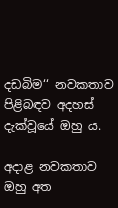දඩබිම‘‘ නවකතාව පිළිබඳව අදහස් දැක්වූයේ ඔහු ය.

අදාළ නවකතාව ඔහු අත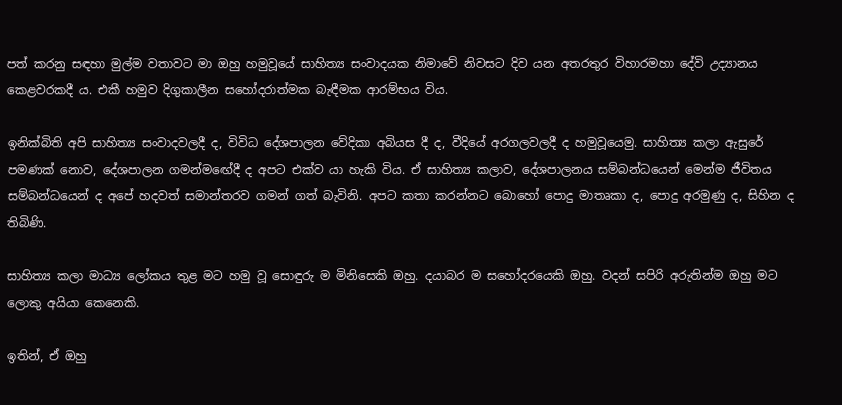පත් කරනු සඳහා මුල්ම වතාවට මා ඔහු හමුවූයේ සාහිත්‍ය සංවාදයක නිමාවේ නිවසට දිව යන අතරතුර විහාරමහා දේවි උද්‍යානය කෙළවරකදී ය. එකී හමුව දිගුකාලීන සහෝදරාත්මක බැඳීමක ආරම්භය විය.

ඉනික්බිති අපි සාහිත්‍ය සංවාදවලදී ද, විවිධ දේශපාලන වේදිකා අබියස දී ද, වීදියේ අරගලවලදී ද හමුවූයෙමු. සාහිත්‍ය කලා ඇසුරේ පමණක් නොව, දේශපාලන ගමන්මඟේදී ද අපට එක්ව යා හැකි විය. ඒ සාහිත්‍ය කලාව, දේශපාලනය සම්බන්ධයෙන් මෙන්ම ජීවිතය සම්බන්ධයෙන් ද අපේ හදවත් සමාන්තරව ගමන් ගත් බැවිනි. අපට කතා කරන්නට බොහෝ පොදු මාතෘකා ද, පොදු අරමුණු ද, සිහින ද තිබිණි.

සාහිත්‍ය කලා මාධ්‍ය ලෝකය තුළ මට හමු වූ සොඳුරු ම මිනිසෙකි ඔහු. දයාබර ම සහෝදරයෙකි ඔහු. වදන් සපිරි අරුතින්ම ඔහු මට ලොකු අයියා කෙනෙකි.

ඉතින්, ඒ ඔහු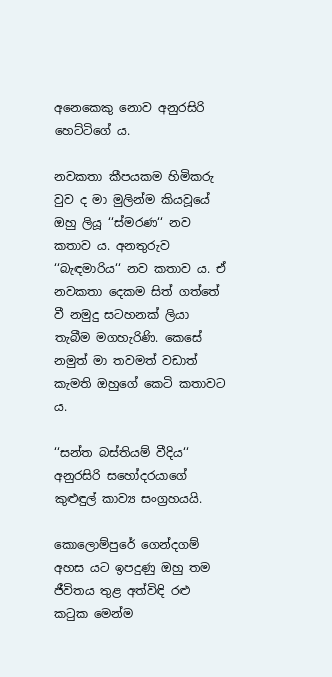අනෙකෙකු නොව අනුරසිරි හෙට්ටිගේ ය.

නවකතා කීපයකම හිමිකරු වුව ද මා මුලින්ම කියවූයේ ඔහු ලියූ ‘‘ස්මරණ‘‘ නව කතාව ය. අනතුරුව ‘‘බැඳමාරිය‘‘ නව කතාව ය. ඒ නවකතා දෙකම සිත් ගත්තේ වී නමුදු සටහනක් ලියා තැබීම මගහැරිණි. කෙසේ නමුත් මා තවමත් වඩාත් කැමති ඔහුගේ කෙටි කතාවට ය.

‘‘සන්ත බස්තියම් වීදිය‘‘ අනුරසිරි සහෝදරයාගේ කුළුඳුල් කාව්‍ය සංග්‍රහයයි.

කොලොම්පුරේ ගෙන්දගම් අහස යට ඉපදුණු ඔහු තම ජීවිතය තුළ අත්විඳි රළු කටුක මෙන්ම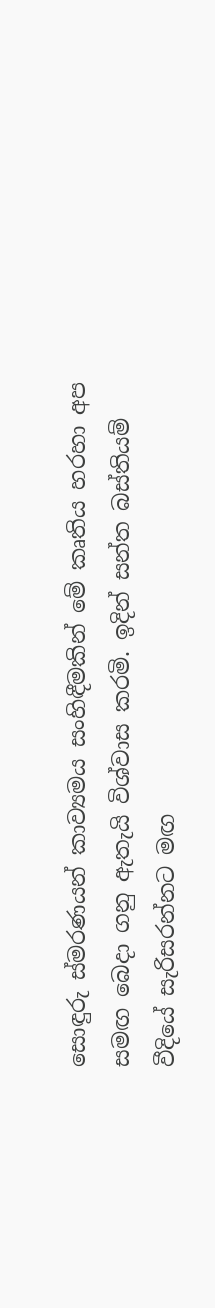සොඳුරු ස්මරණයන් කාව්‍යමය සංහිඳීමකින් මේ කෘතිය හරහා අප සමඟ බෙදා ගනු ඇතැයි විශ්වාස කරමි. ඉදින් සන්ත බස්තියම් වීදියේ සැරිසරන්නට මඟ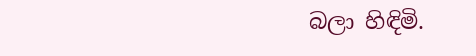බලා හිඳිමි.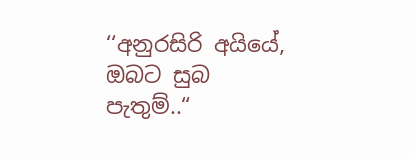‘‘අනුරසිරි අයියේ, ඔබට සුබ පැතුම්..“